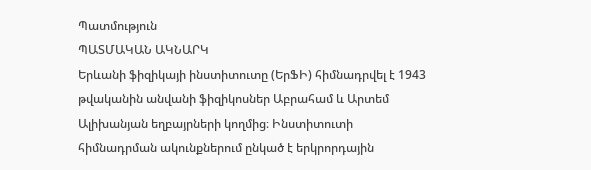Պատմություն
ՊԱՏՄԱԿԱՆ ԱԿՆԱՐԿ
Երևանի ֆիզիկայի ինստիտուտը (ԵրՖԻ) հիմնադրվել է 1943 թվականին անվանի ֆիզիկոսներ Աբրահամ և Արտեմ Ալիխանյան եղբայրների կողմից։ Ինստիտուտի հիմնադրման ակունքներում ընկած է երկրորդային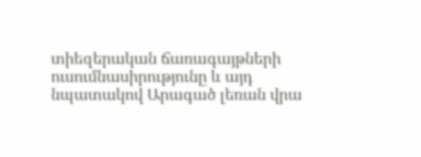տիեզերական ճառագայթների ուսումնասիրությունը և այդ նպատակով Արագած լեռան վրա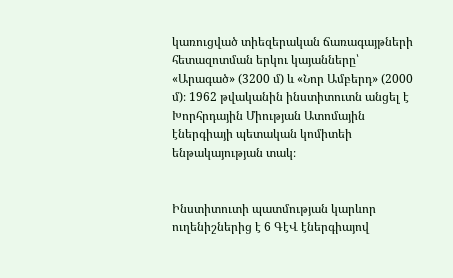կառուցված տիեզերական ճառագայթների հետազոտման երկու կայանները՝ «Արագած» (3200 մ) և «Նոր Ամբերդ» (2000 մ)։ 1962 թվականին ինստիտուտն անցել է Խորհրդային Միության Ատոմային էներգիայի պետական կոմիտեի ենթակայության տակ։


Ինստիտուտի պատմության կարևոր ուղենիշներից է 6 ԳէՎ էներգիայով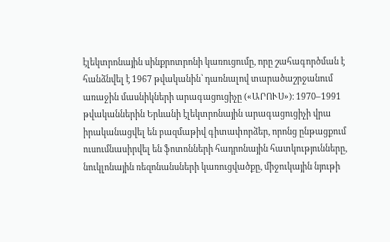էլեկտրոնային սինքրոտրոնի կառուցումը, որը շահագործման է հանձնվել է 1967 թվականին՝ դառնալով տարածաշրջանում առաջին մասնիկների արագացուցիչը («ԱՐՈՒՍ»)։ 1970–1991 թվականներին Երևանի էլեկտրոնային արագացուցիչի վրա իրականացվել են բազմաթիվ գիտափորձեր, որոնց ընթացքում ուսումնասիրվել են ֆոտոնների հադրոնային հատկությունները, նուկլոնային ռեզոնանսների կառուցվածքը, միջուկային նյութի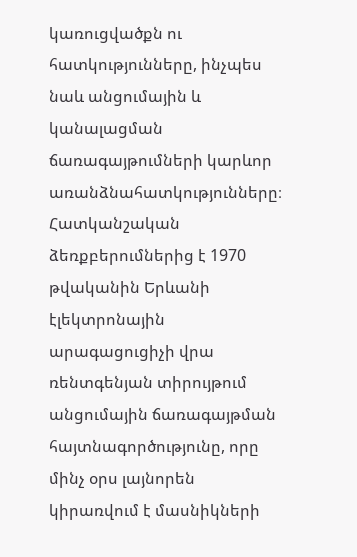կառուցվածքն ու հատկությունները, ինչպես նաև անցումային և կանալացման ճառագայթումների կարևոր առանձնահատկությունները։ Հատկանշական ձեռքբերումներից է 1970 թվականին Երևանի էլեկտրոնային արագացուցիչի վրա ռենտգենյան տիրույթում անցումային ճառագայթման հայտնագործությունը, որը մինչ օրս լայնորեն կիրառվում է մասնիկների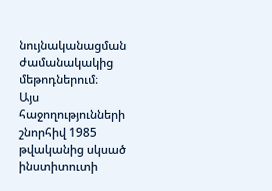նույնականացման ժամանակակից մեթոդներում։
Այս հաջողությունների շնորհիվ 1985 թվականից սկսած ինստիտուտի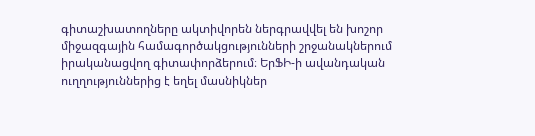գիտաշխատողները ակտիվորեն ներգրավվել են խոշոր միջազգային համագործակցությունների շրջանակներում իրականացվող գիտափորձերում։ ԵրՖԻ-ի ավանդական ուղղություններից է եղել մասնիկներ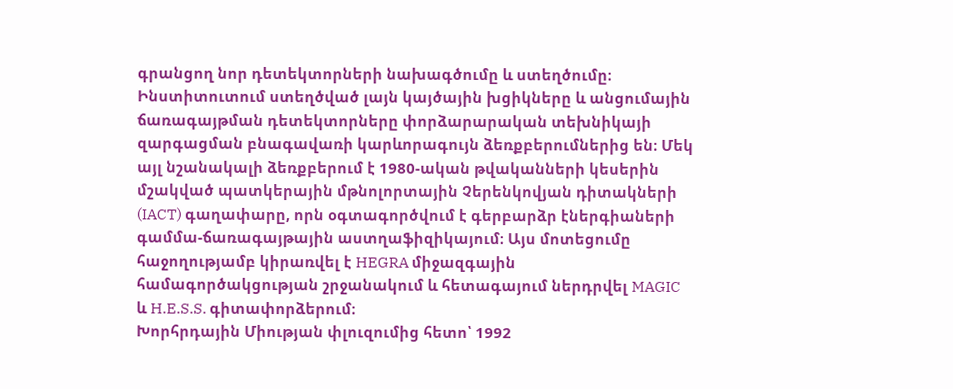գրանցող նոր դետեկտորների նախագծումը և ստեղծումը։ Ինստիտուտում ստեղծված լայն կայծային խցիկները և անցումային ճառագայթման դետեկտորները փորձարարական տեխնիկայի զարգացման բնագավառի կարևորագույն ձեռքբերումներից են։ Մեկ այլ նշանակալի ձեռքբերում է 1980-ական թվականների կեսերին մշակված պատկերային մթնոլորտային Չերենկովյան դիտակների (IACT) գաղափարը, որն օգտագործվում է գերբարձր էներգիաների գամմա-ճառագայթային աստղաֆիզիկայում։ Այս մոտեցումը հաջողությամբ կիրառվել է HEGRA միջազգային համագործակցության շրջանակում և հետագայում ներդրվել MAGIC և H.E.S.S. գիտափորձերում։
Խորհրդային Միության փլուզումից հետո՝ 1992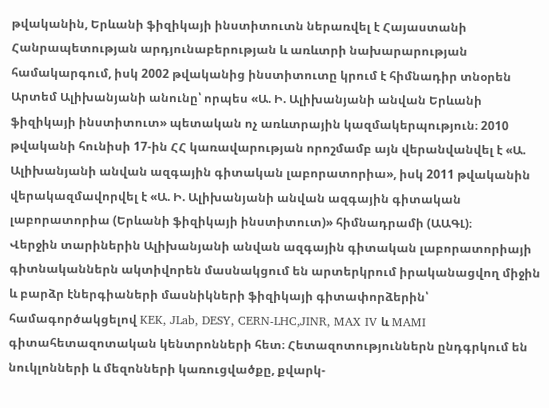թվականին, Երևանի ֆիզիկայի ինստիտուտն ներառվել է Հայաստանի Հանրապետության արդյունաբերության և առևտրի նախարարության համակարգում, իսկ 2002 թվականից ինստիտուտը կրում է հիմնադիր տնօրեն Արտեմ Ալիխանյանի անունը՝ որպես «Ա. Ի. Ալիխանյանի անվան Երևանի ֆիզիկայի ինստիտուտ» պետական ոչ առևտրային կազմակերպություն։ 2010 թվականի հունիսի 17-ին ՀՀ կառավարության որոշմամբ այն վերանվանվել է «Ա. Ալիխանյանի անվան ազգային գիտական լաբորատորիա», իսկ 2011 թվականին վերակազմավորվել է «Ա. Ի. Ալիխանյանի անվան ազգային գիտական լաբորատորիա (Երևանի ֆիզիկայի ինստիտուտ)» հիմնադրամի (ԱԱԳԼ)։
Վերջին տարիներին Ալիխանյանի անվան ազգային գիտական լաբորատորիայի գիտնականներն ակտիվորեն մասնակցում են արտերկրում իրականացվող միջին և բարձր էներգիաների մասնիկների ֆիզիկայի գիտափորձերին՝ համագործակցելով KEK, JLab, DESY, CERN-LHC,JINR, MAX IV և MAMI գիտահետազոտական կենտրոնների հետ։ Հետազոտություններն ընդգրկում են նուկլոնների և մեզոնների կառուցվածքը, քվարկ-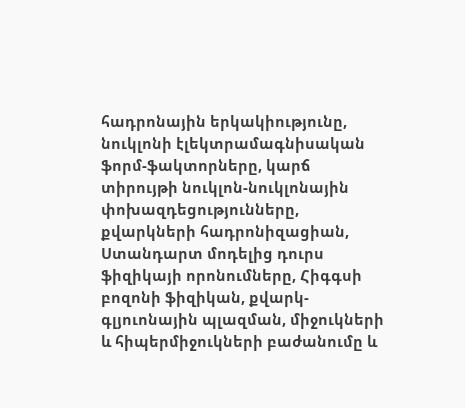հադրոնային երկակիությունը, նուկլոնի էլեկտրամագնիսական ֆորմ-ֆակտորները, կարճ տիրույթի նուկլոն-նուկլոնային փոխազդեցությունները, քվարկների հադրոնիզացիան, Ստանդարտ մոդելից դուրս ֆիզիկայի որոնումները, Հիգգսի բոզոնի ֆիզիկան, քվարկ-գլյուոնային պլազման, միջուկների և հիպերմիջուկների բաժանումը և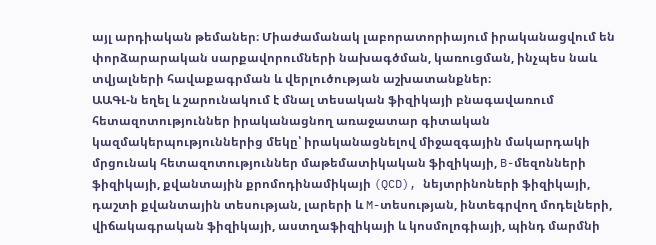այլ արդիական թեմաներ։ Միաժամանակ լաբորատորիայում իրականացվում են փորձարարական սարքավորումների նախագծման, կառուցման, ինչպես նաև տվյալների հավաքագրման և վերլուծության աշխատանքներ։
ԱԱԳԼ-ն եղել և շարունակում է մնալ տեսական ֆիզիկայի բնագավառում հետազոտություններ իրականացնող առաջատար գիտական կազմակերպություններից մեկը՝ իրականացնելով միջազգային մակարդակի մրցունակ հետազոտություններ մաթեմատիկական ֆիզիկայի, B-մեզոնների ֆիզիկայի, քվանտային քրոմոդինամիկայի (QCD), նեյտրինոների ֆիզիկայի, դաշտի քվանտային տեսության, լարերի և M-տեսության, ինտեգրվող մոդելների, վիճակագրական ֆիզիկայի, աստղաֆիզիկայի և կոսմոլոգիայի, պինդ մարմնի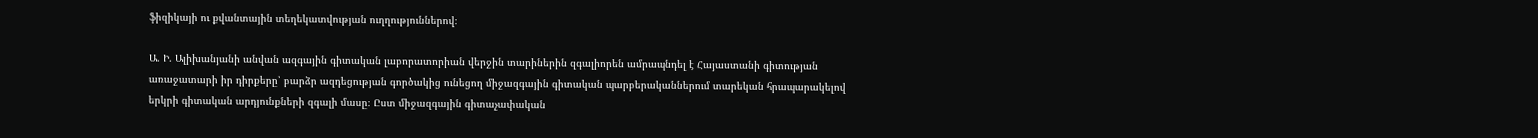ֆիզիկայի ու քվանտային տեղեկատվության ուղղություններով։

Ա. Ի. Ալիխանյանի անվան ազգային գիտական լաբորատորիան վերջին տարիներին զգալիորեն ամրապնդել է Հայաստանի գիտության առաջատարի իր դիրքերը՝ բարձր ազդեցության գործակից ունեցող միջազգային գիտական պարբերականներում տարեկան հրապարակելով երկրի գիտական արդյունքների զգալի մասը։ Ըստ միջազգային գիտաչափական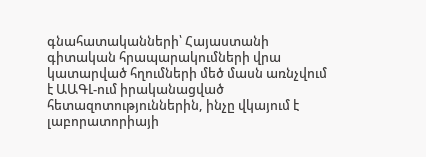գնահատականների՝ Հայաստանի գիտական հրապարակումների վրա կատարված հղումների մեծ մասն առնչվում է ԱԱԳԼ-ում իրականացված հետազոտություններին, ինչը վկայում է լաբորատորիայի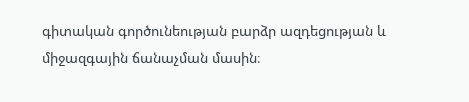գիտական գործունեության բարձր ազդեցության և միջազգային ճանաչման մասին։